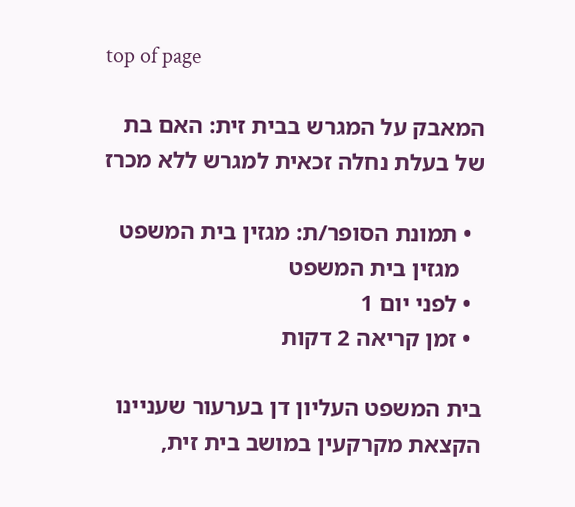top of page

המאבק על המגרש בבית זית: האם בת של בעלת נחלה זכאית למגרש ללא מכרז

  • תמונת הסופר/ת: מגזין בית המשפט
    מגזין בית המשפט
  • לפני יום 1
  • זמן קריאה 2 דקות

בית המשפט העליון דן בערעור שעניינו הקצאת מקרקעין במושב בית זית,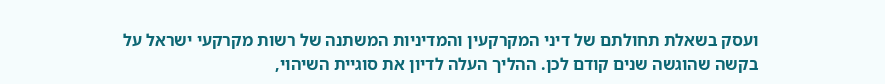ועסק בשאלת תחולתם של דיני המקרקעין והמדיניות המשתנה של רשות מקרקעי ישראל על בקשה שהוגשה שנים קודם לכן. ההליך העלה לדיון את סוגיית השיהוי,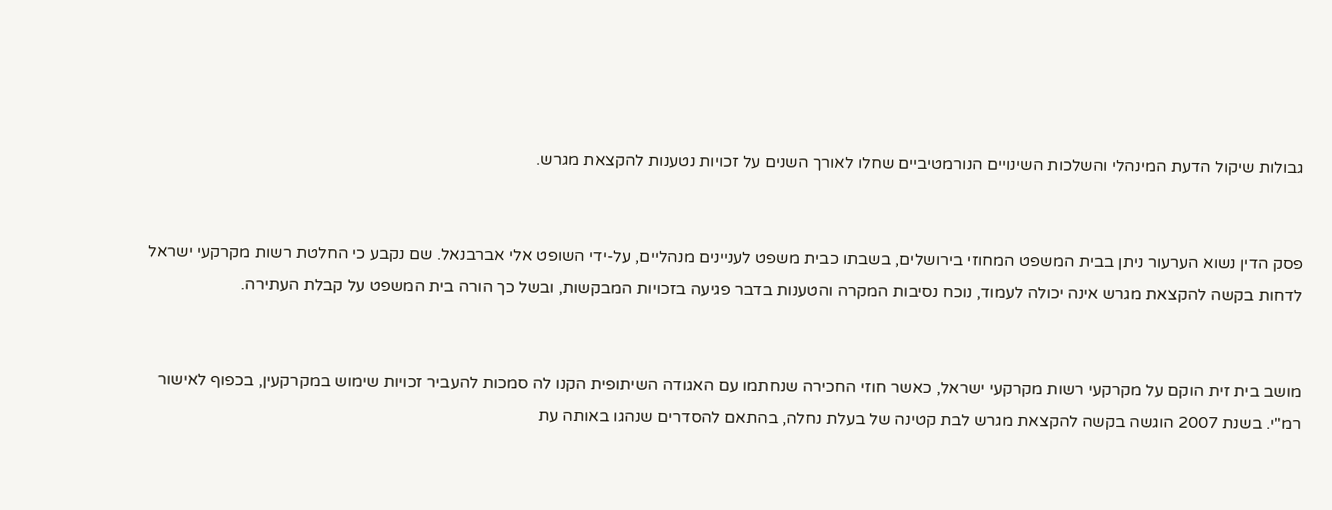גבולות שיקול הדעת המינהלי והשלכות השינויים הנורמטיביים שחלו לאורך השנים על זכויות נטענות להקצאת מגרש.


פסק הדין נשוא הערעור ניתן בבית המשפט המחוזי בירושלים, בשבתו כבית משפט לעניינים מנהליים, על-ידי השופט אלי אברבנאל. שם נקבע כי החלטת רשות מקרקעי ישראל לדחות בקשה להקצאת מגרש אינה יכולה לעמוד, נוכח נסיבות המקרה והטענות בדבר פגיעה בזכויות המבקשות, ובשל כך הורה בית המשפט על קבלת העתירה.


מושב בית זית הוקם על מקרקעי רשות מקרקעי ישראל, כאשר חוזי החכירה שנחתמו עם האגודה השיתופית הקנו לה סמכות להעביר זכויות שימוש במקרקעין, בכפוף לאישור רמ"י. בשנת 2007 הוגשה בקשה להקצאת מגרש לבת קטינה של בעלת נחלה, בהתאם להסדרים שנהגו באותה עת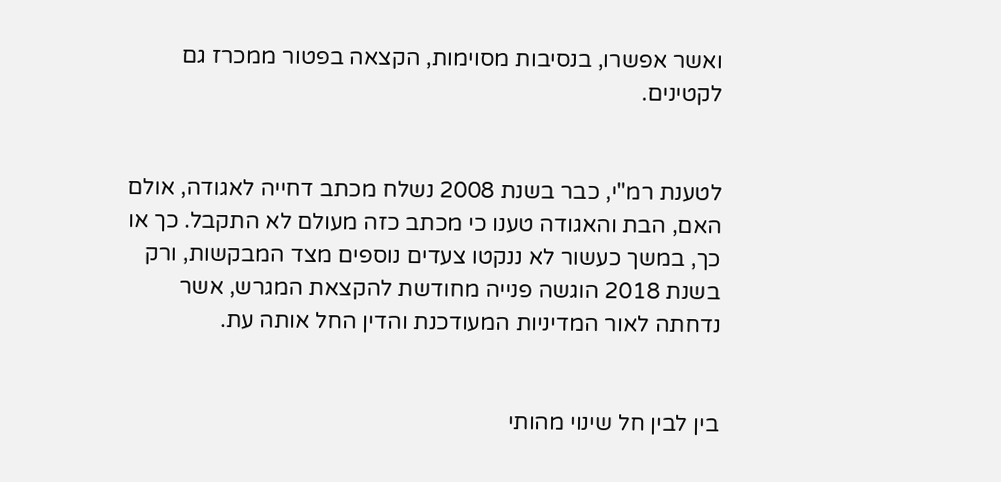ואשר אפשרו, בנסיבות מסוימות, הקצאה בפטור ממכרז גם לקטינים.


לטענת רמ"י, כבר בשנת 2008 נשלח מכתב דחייה לאגודה, אולם האם, הבת והאגודה טענו כי מכתב כזה מעולם לא התקבל. כך או כך, במשך כעשור לא ננקטו צעדים נוספים מצד המבקשות, ורק בשנת 2018 הוגשה פנייה מחודשת להקצאת המגרש, אשר נדחתה לאור המדיניות המעודכנת והדין החל אותה עת.


בין לבין חל שינוי מהותי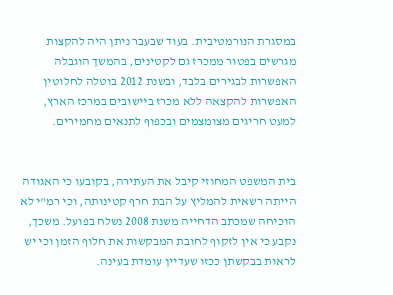במסגרת הנורמטיבית. בעוד שבעבר ניתן היה להקצות מגרשים בפטור ממכרז גם לקטינים, בהמשך הוגבלה האפשרות לבגירים בלבד, ובשנת 2012 בוטלה לחלוטין האפשרות להקצאה ללא מכרז ביישובים במרכז הארץ, למעט חריגים מצומצמים ובכפוף לתנאים מחמירים.


בית המשפט המחוזי קיבל את העתירה, בקובעו כי האגודה הייתה רשאית להמליץ על הבת חרף קטינותה, וכי רמ"י לא הוכיחה שמכתב הדחייה משנת 2008 נשלח בפועל. משכך, נקבע כי אין לזקוף לחובת המבקשות את חלוף הזמן וכי יש לראות בבקשתן ככזו שעדיין עומדת בעינה.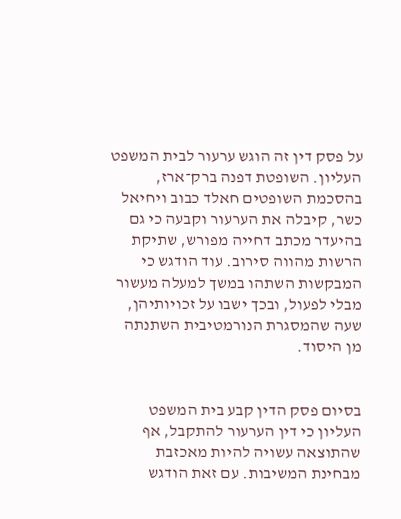על פסק דין זה הוגש ערעור לבית המשפט העליון. השופטת דפנה ברק־ארז, בהסכמת השופטים חאלד כבוב ויחיאל כשר, קיבלה את הערעור וקבעה כי גם בהיעדר מכתב דחייה מפורש, שתיקת הרשות מהווה סירוב. עוד הודגש כי המבקשות השתהו במשך למעלה מעשור מבלי לפעול, ובכך ישבו על זכויותיהן, שעה שהמסגרת הנורמטיבית השתנתה מן היסוד.


בסיום פסק הדין קבע בית המשפט העליון כי דין הערעור להתקבל, אף שהתוצאה עשויה להיות מאכזבת מבחינת המשיבות. עם זאת הודגש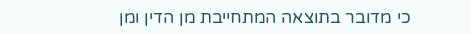כי מדובר בתוצאה המתחייבת מן הדין ומן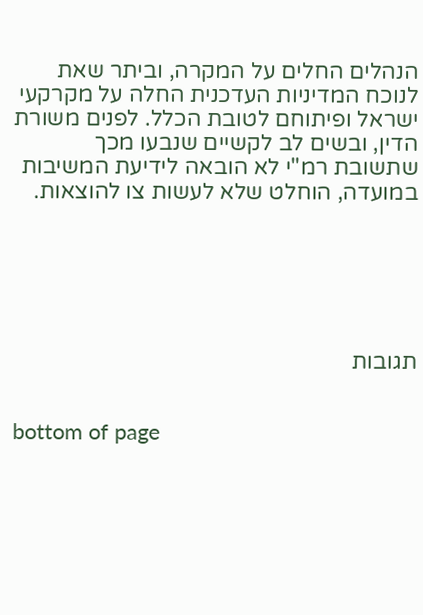הנהלים החלים על המקרה, וביתר שאת לנוכח המדיניות העדכנית החלה על מקרקעי ישראל ופיתוחם לטובת הכלל. לפנים משורת הדין, ובשים לב לקשיים שנבעו מכך שתשובת רמ"י לא הובאה לידיעת המשיבות במועדה, הוחלט שלא לעשות צו להוצאות.






תגובות


bottom of page